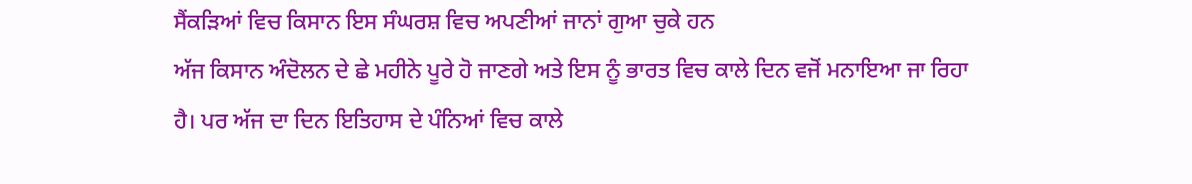ਸੈਂਕੜਿਆਂ ਵਿਚ ਕਿਸਾਨ ਇਸ ਸੰਘਰਸ਼ ਵਿਚ ਅਪਣੀਆਂ ਜਾਨਾਂ ਗੁਆ ਚੁਕੇ ਹਨ
ਅੱਜ ਕਿਸਾਨ ਅੰਦੋਲਨ ਦੇ ਛੇ ਮਹੀਨੇ ਪੂਰੇ ਹੋ ਜਾਣਗੇ ਅਤੇ ਇਸ ਨੂੰ ਭਾਰਤ ਵਿਚ ਕਾਲੇ ਦਿਨ ਵਜੋਂ ਮਨਾਇਆ ਜਾ ਰਿਹਾ ਹੈ। ਪਰ ਅੱਜ ਦਾ ਦਿਨ ਇਤਿਹਾਸ ਦੇ ਪੰਨਿਆਂ ਵਿਚ ਕਾਲੇ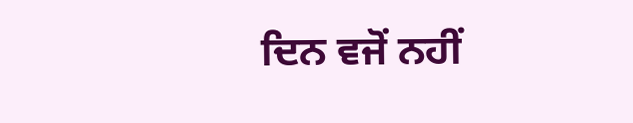ਦਿਨ ਵਜੋਂ ਨਹੀਂ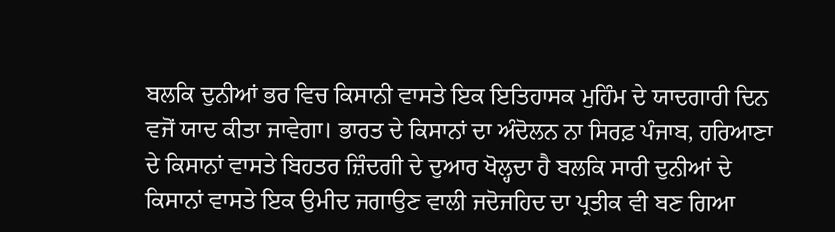ਬਲਕਿ ਦੁਨੀਆਂ ਭਰ ਵਿਚ ਕਿਸਾਨੀ ਵਾਸਤੇ ਇਕ ਇਤਿਹਾਸਕ ਮੁਹਿੰਮ ਦੇ ਯਾਦਗਾਰੀ ਦਿਨ ਵਜੋਂ ਯਾਦ ਕੀਤਾ ਜਾਵੇਗਾ। ਭਾਰਤ ਦੇ ਕਿਸਾਨਾਂ ਦਾ ਅੰਦੋਲਨ ਨਾ ਸਿਰਫ਼ ਪੰਜਾਬ, ਹਰਿਆਣਾ ਦੇ ਕਿਸਾਨਾਂ ਵਾਸਤੇ ਬਿਹਤਰ ਜ਼ਿੰਦਗੀ ਦੇ ਦੁਆਰ ਖੋਲ੍ਹਦਾ ਹੈ ਬਲਕਿ ਸਾਰੀ ਦੁਨੀਆਂ ਦੇ ਕਿਸਾਨਾਂ ਵਾਸਤੇ ਇਕ ਉਮੀਦ ਜਗਾਉਣ ਵਾਲੀ ਜਦੋਜਹਿਦ ਦਾ ਪ੍ਰਤੀਕ ਵੀ ਬਣ ਗਿਆ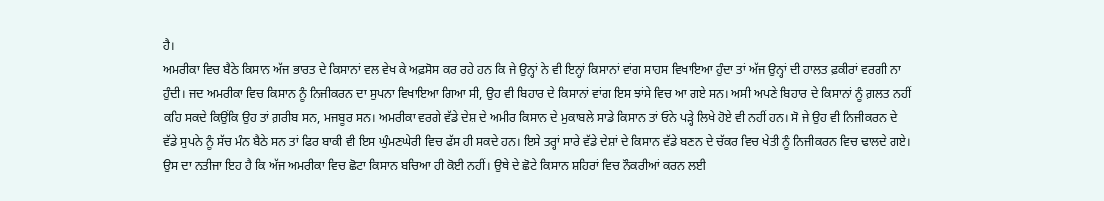ਹੈ।
ਅਮਰੀਕਾ ਵਿਚ ਬੈਠੇ ਕਿਸਾਨ ਅੱਜ ਭਾਰਤ ਦੇ ਕਿਸਾਨਾਂ ਵਲ ਵੇਖ ਕੇ ਅਫ਼ਸੋਸ ਕਰ ਰਹੇ ਹਨ ਕਿ ਜੇ ਉਨ੍ਹਾਂ ਨੇ ਵੀ ਇਨ੍ਹਾਂ ਕਿਸਾਨਾਂ ਵਾਂਗ ਸਾਹਸ ਵਿਖਾਇਆ ਹੁੰਦਾ ਤਾਂ ਅੱਜ ਉਨ੍ਹਾਂ ਦੀ ਹਾਲਤ ਫ਼ਕੀਰਾਂ ਵਰਗੀ ਨਾ ਹੁੰਦੀ। ਜਦ ਅਮਰੀਕਾ ਵਿਚ ਕਿਸਾਨ ਨੂੰ ਨਿਜੀਕਰਨ ਦਾ ਸੁਪਨਾ ਵਿਖਾਇਆ ਗਿਆ ਸੀ, ਉਹ ਵੀ ਬਿਹਾਰ ਦੇ ਕਿਸਾਨਾਂ ਵਾਂਗ ਇਸ ਝਾਂਸੇ ਵਿਚ ਆ ਗਏ ਸਨ। ਅਸੀ ਅਪਣੇ ਬਿਹਾਰ ਦੇ ਕਿਸਾਨਾਂ ਨੂੰ ਗ਼ਲਤ ਨਹੀਂ ਕਹਿ ਸਕਦੇ ਕਿਉਂਕਿ ਉਹ ਤਾਂ ਗ਼ਰੀਬ ਸਨ, ਮਜਬੂਰ ਸਨ। ਅਮਰੀਕਾ ਵਰਗੇ ਵੱਡੇ ਦੇਸ਼ ਦੇ ਅਮੀਰ ਕਿਸਾਨ ਦੇ ਮੁਕਾਬਲੇ ਸਾਡੇ ਕਿਸਾਨ ਤਾਂ ਓਨੇ ਪੜ੍ਹੇ ਲਿਖੇ ਹੋਏ ਵੀ ਨਹੀਂ ਹਨ। ਸੋ ਜੇ ਉਹ ਵੀ ਨਿਜੀਕਰਨ ਦੇ ਵੱਡੇ ਸੁਪਨੇ ਨੂੰ ਸੱਚ ਮੰਨ ਬੈਠੇ ਸਨ ਤਾਂ ਫਿਰ ਬਾਕੀ ਵੀ ਇਸ ਘੁੰਮਣਘੇਰੀ ਵਿਚ ਫੱਸ ਹੀ ਸਕਦੇ ਹਨ। ਇਸੇ ਤਰ੍ਹਾਂ ਸਾਰੇ ਵੱਡੇ ਦੇਸ਼ਾਂ ਦੇ ਕਿਸਾਨ ਵੱਡੇ ਬਣਨ ਦੇ ਚੱਕਰ ਵਿਚ ਖੇਤੀ ਨੂੰ ਨਿਜੀਕਰਨ ਵਿਚ ਢਾਲਦੇ ਗਏ।
ਉਸ ਦਾ ਨਤੀਜਾ ਇਹ ਹੈ ਕਿ ਅੱਜ ਅਮਰੀਕਾ ਵਿਚ ਛੋਟਾ ਕਿਸਾਨ ਬਚਿਆ ਹੀ ਕੋਈ ਨਹੀਂ। ਉਥੇ ਦੇ ਛੋਟੇ ਕਿਸਾਨ ਸ਼ਹਿਰਾਂ ਵਿਚ ਨੌਕਰੀਆਂ ਕਰਨ ਲਈ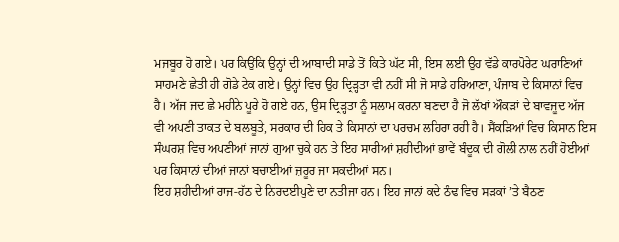ਮਜਬੂਰ ਹੋ ਗਏ। ਪਰ ਕਿਉਂਕਿ ਉਨ੍ਹਾਂ ਦੀ ਆਬਾਦੀ ਸਾਡੇ ਤੋਂ ਕਿਤੇ ਘੱਟ ਸੀ, ਇਸ ਲਈ ਉਹ ਵੱਡੇ ਕਾਰਪੋਰੇਟ ਘਰਾਣਿਆਂ ਸਾਹਮਣੇ ਛੇਤੀ ਹੀ ਗੋਡੇ ਟੇਕ ਗਏ। ਉਨ੍ਹਾਂ ਵਿਚ ਉਹ ਦ੍ਰਿੜ੍ਹਤਾ ਵੀ ਨਹੀਂ ਸੀ ਜੋ ਸਾਡੇ ਹਰਿਆਣਾ, ਪੰਜਾਬ ਦੇ ਕਿਸਾਨਾਂ ਵਿਚ ਹੈ। ਅੱਜ ਜਦ ਛੇ ਮਹੀਨੇ ਪੂਰੇ ਹੋ ਗਏ ਹਨ, ਉਸ ਦ੍ਰਿੜ੍ਹਤਾ ਨੂੰ ਸਲਾਮ ਕਰਨਾ ਬਣਦਾ ਹੈ ਜੋ ਲੱਖਾਂ ਔਕੜਾਂ ਦੇ ਬਾਵਜੂਦ ਅੱਜ ਵੀ ਅਪਣੀ ਤਾਕਤ ਦੇ ਬਲਬੂਤੇ, ਸਰਕਾਰ ਦੀ ਹਿਕ ਤੇ ਕਿਸਾਨਾਂ ਦਾ ਪਰਚਮ ਲਹਿਰਾ ਰਹੀ ਹੈ। ਸੈਂਕੜਿਆਂ ਵਿਚ ਕਿਸਾਨ ਇਸ ਸੰਘਰਸ਼ ਵਿਚ ਅਪਣੀਆਂ ਜਾਨਾਂ ਗੁਆ ਚੁਕੇ ਹਨ ਤੇ ਇਹ ਸਾਰੀਆਂ ਸ਼ਹੀਦੀਆਂ ਭਾਵੇਂ ਬੰਦੂਕ ਦੀ ਗੋਲੀ ਨਾਲ ਨਹੀਂ ਹੋਈਆਂ ਪਰ ਕਿਸਾਨਾਂ ਦੀਆਂ ਜਾਨਾਂ ਬਚਾਈਆਂ ਜ਼ਰੂਰ ਜਾ ਸਕਦੀਆਂ ਸਨ।
ਇਹ ਸ਼ਹੀਦੀਆਂ ਰਾਜ-ਹੱਠ ਦੇ ਨਿਰਦਈਪੁਣੇ ਦਾ ਨਤੀਜਾ ਹਨ। ਇਹ ਜਾਨਾਂ ਕਦੇ ਠੰਢ ਵਿਚ ਸੜਕਾਂ ’ਤੇ ਬੈਠਣ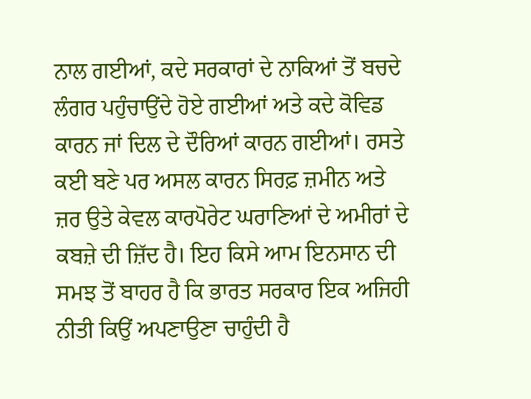ਨਾਲ ਗਈਆਂ, ਕਦੇ ਸਰਕਾਰਾਂ ਦੇ ਨਾਕਿਆਂ ਤੋਂ ਬਚਦੇ ਲੰਗਰ ਪਹੁੰਚਾਉਂਦੇ ਹੋਏ ਗਈਆਂ ਅਤੇ ਕਦੇ ਕੋਵਿਡ ਕਾਰਨ ਜਾਂ ਦਿਲ ਦੇ ਦੌਰਿਆਂ ਕਾਰਨ ਗਈਆਂ। ਰਸਤੇ ਕਈ ਬਣੇ ਪਰ ਅਸਲ ਕਾਰਨ ਸਿਰਫ਼ ਜ਼ਮੀਨ ਅਤੇ ਜ਼ਰ ਉਤੇ ਕੇਵਲ ਕਾਰਪੋਰੇਟ ਘਰਾਣਿਆਂ ਦੇ ਅਮੀਰਾਂ ਦੇ ਕਬਜ਼ੇ ਦੀ ਜ਼ਿੱਦ ਹੈ। ਇਹ ਕਿਸੇ ਆਮ ਇਨਸਾਨ ਦੀ ਸਮਝ ਤੋਂ ਬਾਹਰ ਹੈ ਕਿ ਭਾਰਤ ਸਰਕਾਰ ਇਕ ਅਜਿਹੀ ਨੀਤੀ ਕਿਉਂ ਅਪਣਾਉਣਾ ਚਾਹੁੰਦੀ ਹੈ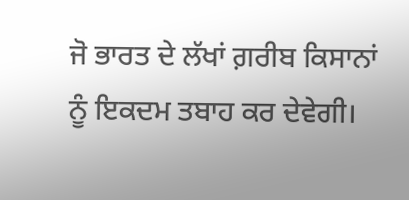ਜੋ ਭਾਰਤ ਦੇ ਲੱਖਾਂ ਗ਼ਰੀਬ ਕਿਸਾਨਾਂ ਨੂੰ ਇਕਦਮ ਤਬਾਹ ਕਰ ਦੇਵੇਗੀ।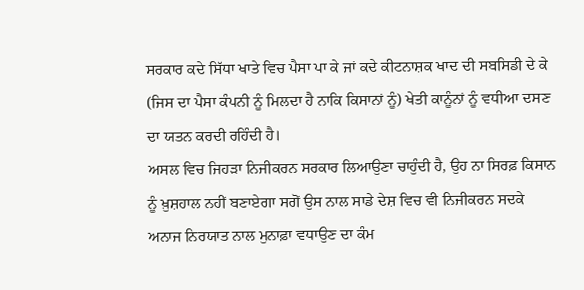ਸਰਕਾਰ ਕਦੇ ਸਿੱਧਾ ਖਾਤੇ ਵਿਚ ਪੈਸਾ ਪਾ ਕੇ ਜਾਂ ਕਦੇ ਕੀਟਨਾਸ਼ਕ ਖਾਦ ਦੀ ਸਬਸਿਡੀ ਦੇ ਕੇ (ਜਿਸ ਦਾ ਪੈਸਾ ਕੰਪਨੀ ਨੂੰ ਮਿਲਦਾ ਹੈ ਨਾਕਿ ਕਿਸਾਨਾਂ ਨੂੰ) ਖੇਤੀ ਕਾਨੂੰਨਾਂ ਨੂੰ ਵਧੀਆ ਦਸਣ ਦਾ ਯਤਨ ਕਰਦੀ ਰਹਿੰਦੀ ਹੈ।
ਅਸਲ ਵਿਚ ਜਿਹੜਾ ਨਿਜੀਕਰਨ ਸਰਕਾਰ ਲਿਆਉਣਾ ਚਾਹੁੰਦੀ ਹੈ, ਉਹ ਨਾ ਸਿਰਫ਼ ਕਿਸਾਨ ਨੂੰ ਖ਼ੁਸ਼ਹਾਲ ਨਹੀਂ ਬਣਾਏਗਾ ਸਗੋਂ ਉਸ ਨਾਲ ਸਾਡੇ ਦੇਸ਼ ਵਿਚ ਵੀ ਨਿਜੀਕਰਨ ਸਦਕੇ ਅਨਾਜ ਨਿਰਯਾਤ ਨਾਲ ਮੁਨਾਫ਼ਾ ਵਧਾਉਣ ਦਾ ਕੰਮ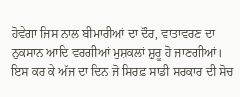ਹੋਵੇਗਾ ਜਿਸ ਨਾਲ ਬੀਮਾਰੀਆਂ ਦਾ ਦੌਰ, ਵਾਤਾਵਰਣ ਦਾ ਨੁਕਸਾਨ ਆਦਿ ਵਰਗੀਆਂ ਮੁਸ਼ਕਲਾਂ ਸ਼ੁਰੂ ਹੋ ਜਾਣਗੀਆਂ। ਇਸ ਕਰ ਕੇ ਅੱਜ ਦਾ ਦਿਨ ਜੋ ਸਿਰਫ਼ ਸਾਡੀ ਸਰਕਾਰ ਦੀ ਸੋਚ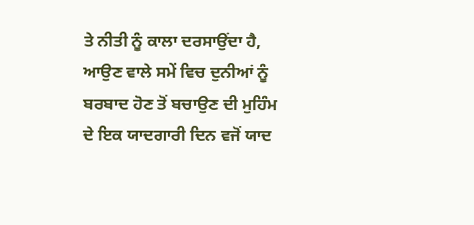ਤੇ ਨੀਤੀ ਨੂੰ ਕਾਲਾ ਦਰਸਾਉਂਦਾ ਹੈ, ਆਉਣ ਵਾਲੇ ਸਮੇਂ ਵਿਚ ਦੁਨੀਆਂ ਨੂੰ ਬਰਬਾਦ ਹੋਣ ਤੋਂ ਬਚਾਉਣ ਦੀ ਮੁਹਿੰਮ ਦੇ ਇਕ ਯਾਦਗਾਰੀ ਦਿਨ ਵਜੋਂ ਯਾਦ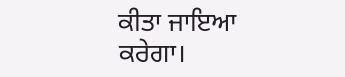ਕੀਤਾ ਜਾਇਆ ਕਰੇਗਾ।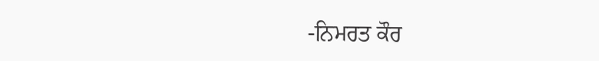-ਨਿਮਰਤ ਕੌਰ